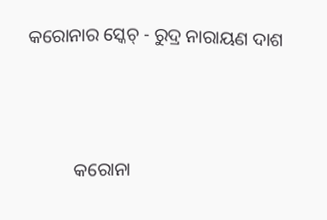କରୋନାର ସ୍କେଚ୍ - ରୁଦ୍ର ନାରାୟଣ ଦାଶ




          କରୋନା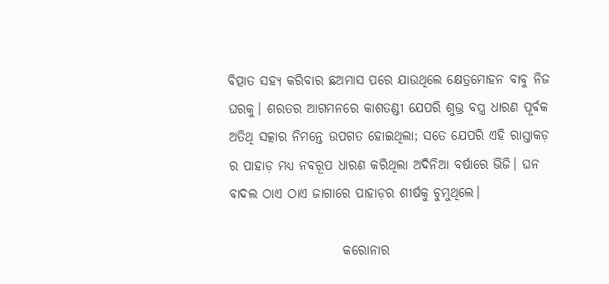ବିତ୍ପାତ ସହ୍ଯ କରିବାର ଛଅମାସ ପରେ ଯାଉଥିଲେ କ୍ଷେତ୍ରମୋହନ ବାବୁ ନିଜ ଘରକୁ। ଶରତର ଆଗମନରେ କାଶତଣ୍ଡୀ ଯେପରି ଶୁଭ୍ର ବସ୍ତ୍ର ଧାରଣ ପୂର୍ବକ ଅତିଥି ସତ୍କାର ନିମନ୍ତେ ଉପଗତ ହୋଇଥିଲା; ସତେ ଯେପରି ଏହି ରାସ୍ତାକଡ଼ ର ପାହାଡ଼ ମଧ୍ଯ ନବରୂପ ଧାରଣ କରିଥିଲା ଅଦିନିଆ ବର୍ଷାରେ ଭିଜି। ଘନ ବାଦଲ ଠାଏ ଠାଏ ଜାଗାରେ ପାହାଡ଼ର ଶୀର୍ଷକୁ ଚୁମୁଥିଲେ।

                      କରୋନାର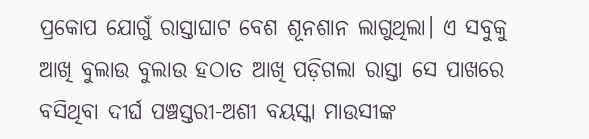ପ୍ରକୋପ ଯୋଗୁଁ ରାସ୍ତାଘାଟ ବେଶ ଶୂନଶାନ ଲାଗୁଥିଲା। ଏ ସବୁକୁ ଆଖି ବୁଲାଉ ବୁଲାଉ ହଠାତ ଆଖି ପଡ଼ିଗଲା ରାସ୍ତା ସେ ପାଖରେ ବସିଥିବା ଦୀର୍ଘ ପଞ୍ଚସ୍ତରୀ-ଅଶୀ ବୟସ୍କା ମାଉସୀଙ୍କ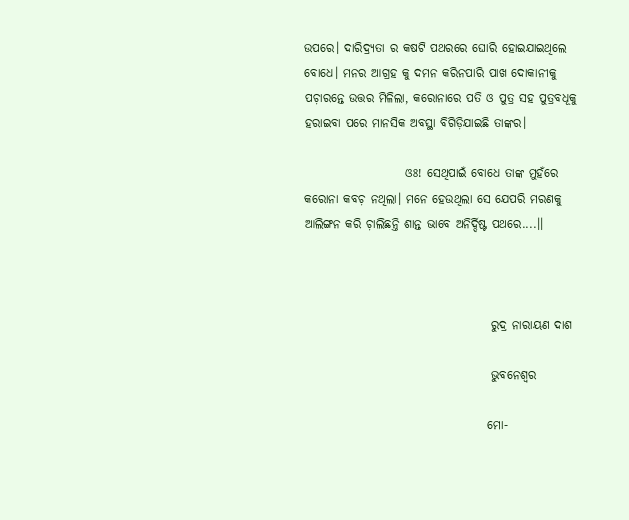ଉପରେ। ଦାରିଦ୍ର୍ଯତା ର କଷଟି ପଥରରେ ଘୋରି ହୋଇଯାଇଥିଲେ ବୋଧେ। ମନର ଆଗ୍ରହ କୁ ଦମନ କରିନପାରି ପାଖ ଦୋକାନୀକୁ ପଚ଼ାରନ୍ତେ ଉତ୍ତର ମିଳିଲା, କରୋନାରେ ପତି ଓ ପୁତ୍ର ସହ ପୁତ୍ରବଧୂକୁ ହରାଇବା ପରେ ମାନସିକ ଅବସ୍ଥା ବିଗିଡ଼ିଯାଇଛି ତାଙ୍କର।

                     ଓଃ! ସେଥିପାଇଁ ବୋଧେ ତାଙ୍କ ମୁହଁରେ କରୋନା କବଚ଼ ନଥିଲା। ମନେ ହେଉଥିଲା ସେ ଯେପରି ମରଣକୁ ଆଲିଙ୍ଗନ କରି ଚ଼ାଲିଛନ୍ତି ଶାନ୍ତ ଭାବେ ଅନିର୍ଦ୍ଦିଷ୍ଟ ପଥରେ....।।



                                       ରୁଦ୍ର ନାରାୟଣ ଦାଶ

                                       ଭୁବନେଶ୍ବର

                                      ମୋ-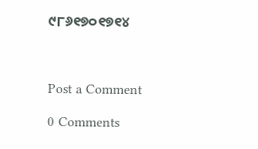୯୮୬୧୭୦୧୭୧୪



Post a Comment

0 Comments